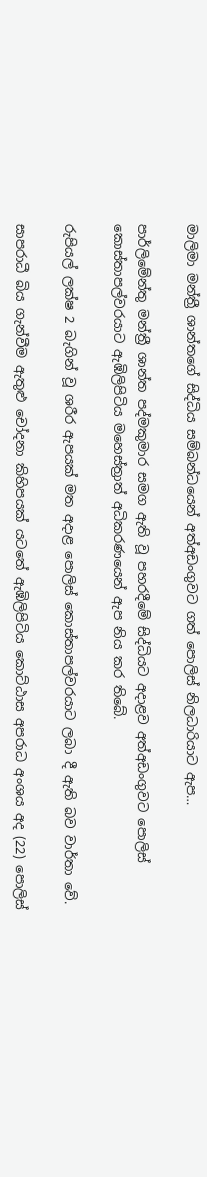මාලිමා මන්ත්‍රී ශාන්තගේ සිද්ධිය සම්බන්ධයෙන් අත්අඩංගුවට ගත් පොලිස් නිලධාරියාට ඇප…

පාර්ලිමේන්තු මන්ත්‍රී ශාන්ත පද්මකුමාර සමග ඇති වූ පහරදීමේ සිද්ධියට අදාළව අත්අඩංගුවට පොලිස් කොස්තාපල්වරයාට ඇඹිලිපිටිය මහෙස්ත්‍රාත් අධිකරණයෙන් ඇප නිය කර තිබේ.

රුපියල් ලක්ෂ 2 බැගින් වූ ශරීර ඇපයක් මත අදාළ පොලිස් කොස්තාපල්වරයාට ලබා දී ඇති බව වාර්තා වේ.

සාපරාධී බිය ගැන්වීම ඇතුළු චෝදනා කිහිපයක් යටතේ ඇඹිලිපිටිය කොට්ඨාස අපරාධ අංශය අද (22) පොලිස්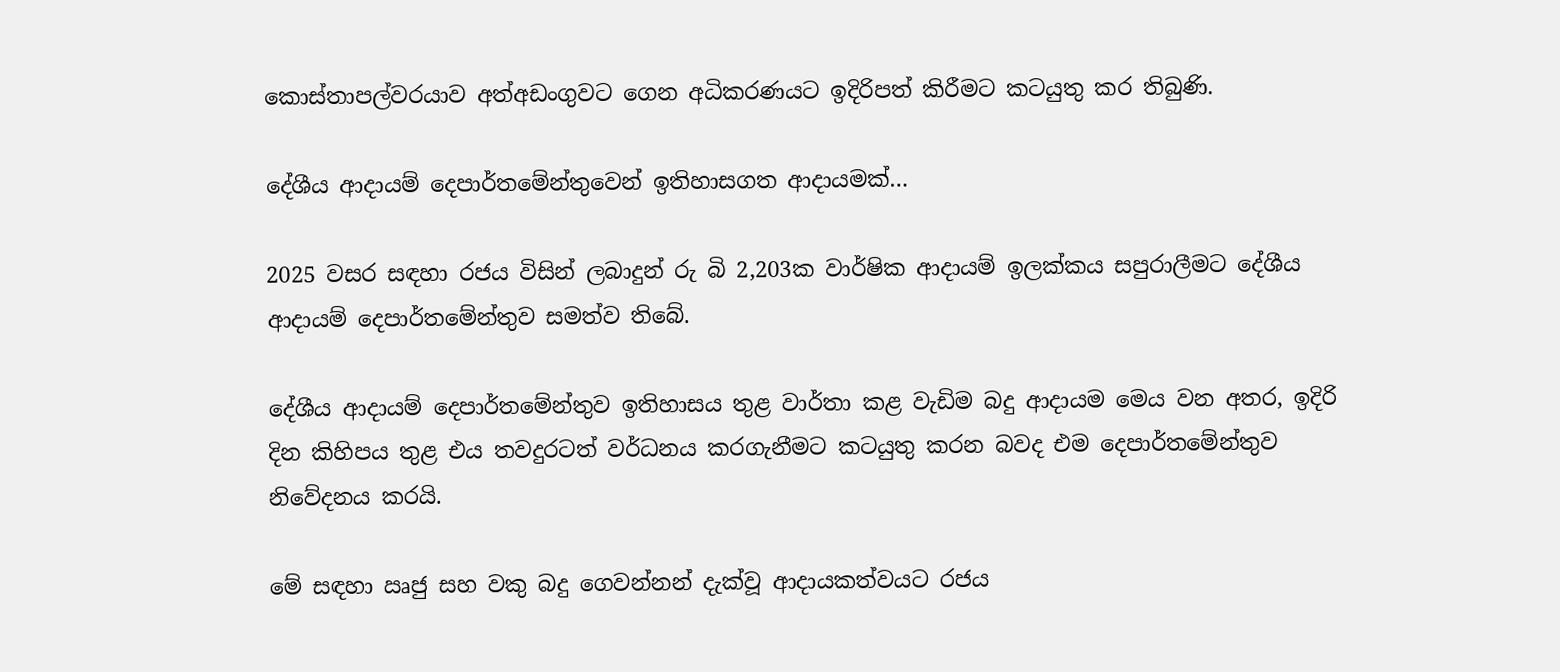කොස්තාපල්වරයාව අත්අඩංගුවට ගෙන අධිකරණයට ඉදිරිපත් කිරීමට කටයුතු කර තිබුණි.

දේශීය ආදායම් දෙපාර්තමේන්තුවෙන් ඉතිහාසගත ආදායමක්…

2025 වසර සඳහා රජය විසින් ලබාදුන් රු බි 2,203ක වාර්ෂික ආදායම් ඉලක්කය සපුරාලීමට දේශීය ආදායම් දෙපාර්තමේන්තුව සමත්ව තිබේ.

දේශීය ආදායම් දෙපාර්තමේන්තුව ඉතිහාසය තුළ වාර්තා කළ වැඩිම බදු ආදායම මෙය වන අතර, ඉදිරි දින කිහිපය තුළ එය තවදුරටත් වර්ධනය කරගැනීමට කටයුතු කරන බවද එම දෙපාර්තමේන්තුව නිවේදනය කරයි.

මේ සඳහා ඍජු සහ වකු බදු ගෙවන්නන් දැක්වූ ආදායකත්වයට රජය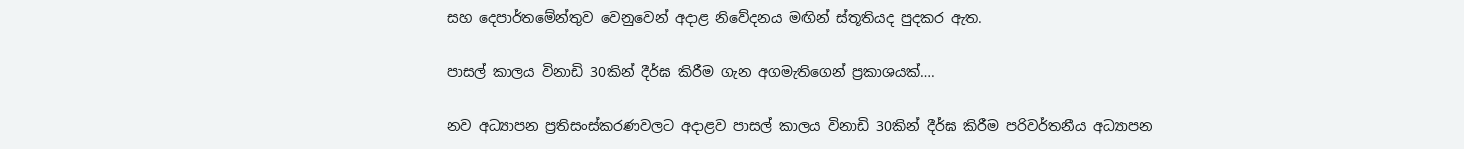සහ දෙපාර්තමේන්තුව වෙනුවෙන් අදාළ නිවේදනය මඟින් ස්තූතියද පුදකර ඇත.

පාසල් කාලය විනාඩි 30කින් දීර්ඝ කිරීම ගැන අගමැතිගෙන් ප්‍රකාශයක්….

නව අධ්‍යාපන ප්‍රතිසංස්කරණවලට අදාළව පාසල් කාලය විනාඩි 30කින් දීර්ඝ කිරීම පරිවර්තනීය අධ්‍යාපන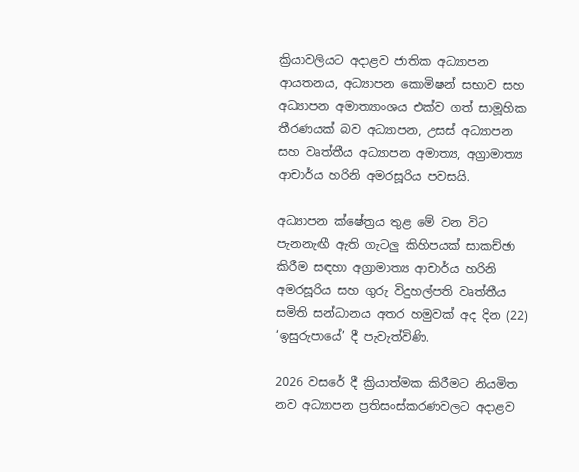ක්‍රියාවලියට අදාළව ජාතික අධ්‍යාපන ආයතනය, අධ්‍යාපන කොමිෂන් සභාව සහ අධ්‍යාපන අමාත්‍යාංශය එක්ව ගත් සාමූහික තීරණයක් බව අධ්‍යාපන, උසස් අධ්‍යාපන සහ වෘත්තීය අධ්‍යාපන අමාත්‍ය, අග්‍රාමාත්‍ය ආචාර්ය හරිනි අමරසූරිය පවසයි.

අධ්‍යාපන ක්ෂේත්‍රය තුළ මේ වන විට පැනනැඟී ඇති ගැටලු කිහිපයක් සාකච්ඡා කිරීම සඳහා අග්‍රාමාත්‍ය ආචාර්ය හරිනි අමරසූරිය සහ ගුරු විදුහල්පති වෘත්තීය සමිති සන්ධානය අතර හමුවක් අද දින (22) ‘ඉසුරුපායේ’ දී පැවැත්විණි.

2026 වසරේ දී ක්‍රියාත්මක කිරීමට නියමිත නව අධ්‍යාපන ප්‍රතිසංස්කරණවලට අදාළව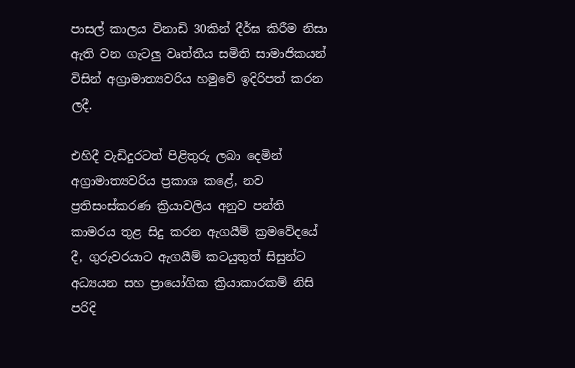පාසල් කාලය විනාඩි 30කින් දීර්ඝ කිරීම නිසා ඇති වන ගැටලු වෘත්තීය සමිති සාමාජිකයන් විසින් අග්‍රාමාත්‍යවරිය හමුවේ ඉදිරිපත් කරන ලදී.

එහිදී වැඩිදුරටත් පිළිතුරු ලබා දෙමින් අග්‍රාමාත්‍යවරිය ප්‍රකාශ කළේ, නව ප්‍රතිසංස්කරණ ක්‍රියාවලිය අනුව පන්ති කාමරය තුළ සිදු කරන ඇගයීම් ක්‍රමවේදයේ දී, ගුරුවරයාට ඇගයීම් කටයුතුත් සිසුන්ට අධ්‍යයන සහ ප්‍රායෝගික ක්‍රියාකාරකම් නිසි පරිදි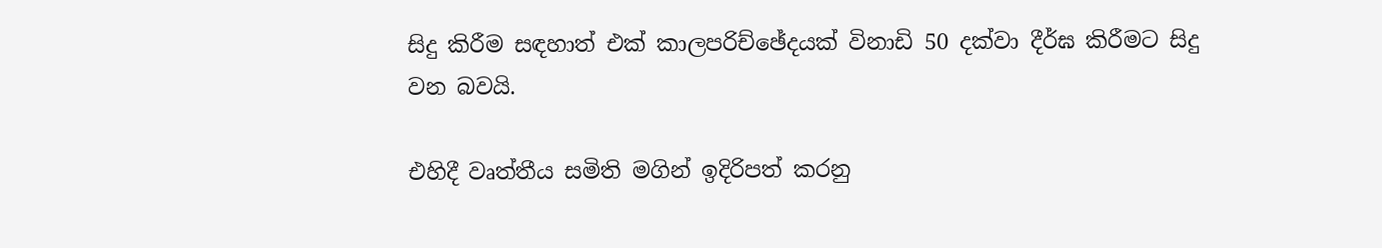සිදු කිරීම සඳහාත් එක් කාලපරිච්ඡේදයක් විනාඩි 50 දක්වා දීර්ඝ කිරීමට සිදු වන බවයි.

එහිදී වෘත්තීය සමිති මගින් ඉදිරිපත් කරනු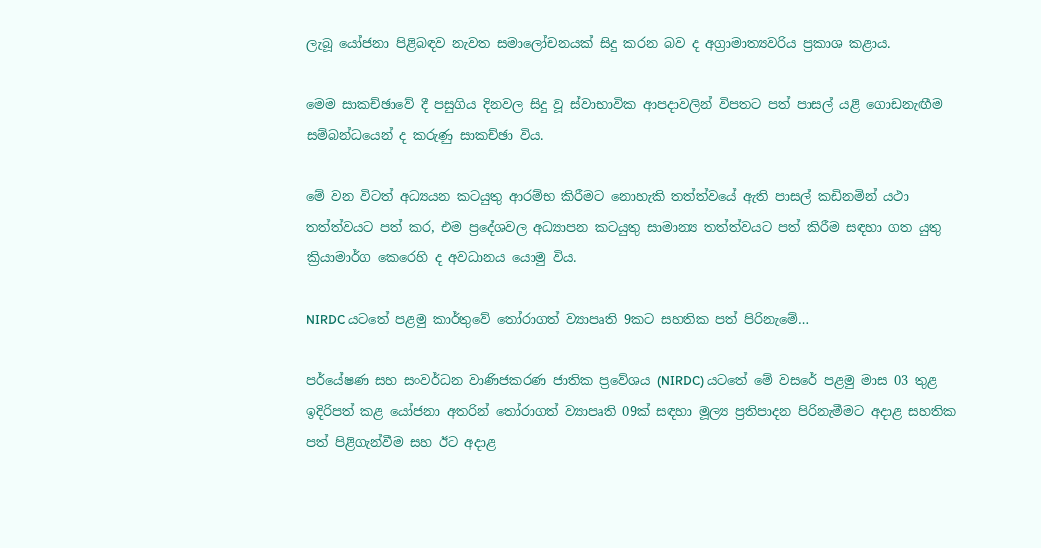ලැබූ යෝජනා පිළිබඳව නැවත සමාලෝචනයක් සිදු කරන බව ද අග්‍රාමාත්‍යවරිය ප්‍රකාශ කළාය.

මෙම සාකච්ඡාවේ දී පසුගිය දිනවල සිදු වූ ස්වාභාවික ආපදාවලින් විපතට පත් පාසල් යළි ගොඩනැඟීම සම්බන්ධයෙන් ද කරුණු සාකච්ඡා විය.

මේ වන විටත් අධ්‍යයන කටයුතු ආරම්භ කිරීමට නොහැකි තත්ත්වයේ ඇති පාසල් කඩිනමින් යථා තත්ත්වයට පත් කර, එම ප්‍රදේශවල අධ්‍යාපන කටයුතු සාමාන්‍ය තත්ත්වයට පත් කිරීම සඳහා ගත යුතු ක්‍රියාමාර්ග කෙරෙහි ද අවධානය යොමු විය.

NIRDC යටතේ පළමු කාර්තුවේ තෝරාගත් ව්‍යාපෘති 9කට සහතික පත් පිරිනැමේ…

පර්යේෂණ සහ සංවර්ධන වාණිජකරණ ජාතික ප්‍රවේශය (NIRDC) යටතේ මේ වසරේ පළමු මාස 03 තුළ ඉදිරිපත් කළ යෝජනා අතරින් තෝරාගත් ව්‍යාපෘති 09ක් සඳහා මූල්‍ය ප්‍රතිපාදන පිරිනැමීමට අදාළ සහතික පත් පිළිගැන්වීම සහ ඊට අදාළ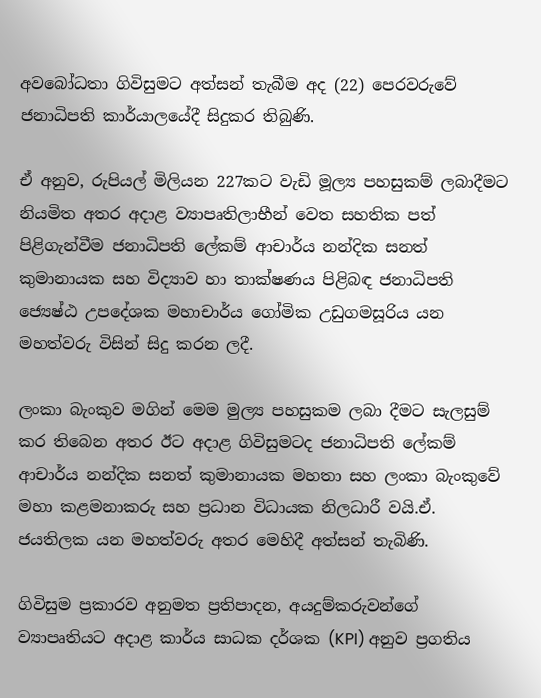අවබෝධතා ගිවිසුමට අත්සන් තැබීම අද (22) පෙරවරුවේ ජනාධිපති කාර්යාලයේදී සිදුකර තිබුණි.

ඒ අනුව, රුපියල් මිලියන 227කට වැඩි මූල්‍ය පහසුකම් ලබාදීමට නියමිත අතර අදාළ ව්‍යාපෘතිලාභීන් වෙත සහතික පත් පිළිගැන්වීම ජනාධිපති ලේකම් ආචාර්ය නන්දික සනත් කුමානායක සහ විද්‍යාව හා තාක්ෂණය පිළිබඳ ජනාධිපති ජ්‍යෙෂ්ඨ උපදේශක මහාචාර්ය ගෝමික උඩුගමසූරිය යන මහත්වරු විසින් සිදු කරන ලදී.

ලංකා බැංකුව මගින් මෙම මුල්‍ය පහසුකම ලබා දීමට සැලසුම් කර තිබෙන අතර ඊට අදාළ ගිවිසුමටද ජනාධිපති ලේකම් ආචාර්ය නන්දික සනත් කුමානායක මහතා සහ ලංකා බැංකුවේ මහා කළමනාකරු සහ ප්‍රධාන විධායක නිලධාරී වයි.ඒ. ජයතිලක යන මහත්වරු අතර මෙහිදී අත්සන් තැබිණි.

ගිවිසුම ප්‍රකාරව අනුමත ප්‍රතිපාදන, අයදුම්කරුවන්ගේ ව්‍යාපෘතියට අදාළ කාර්ය සාධක දර්ශක (KPI) අනුව ප්‍රගතිය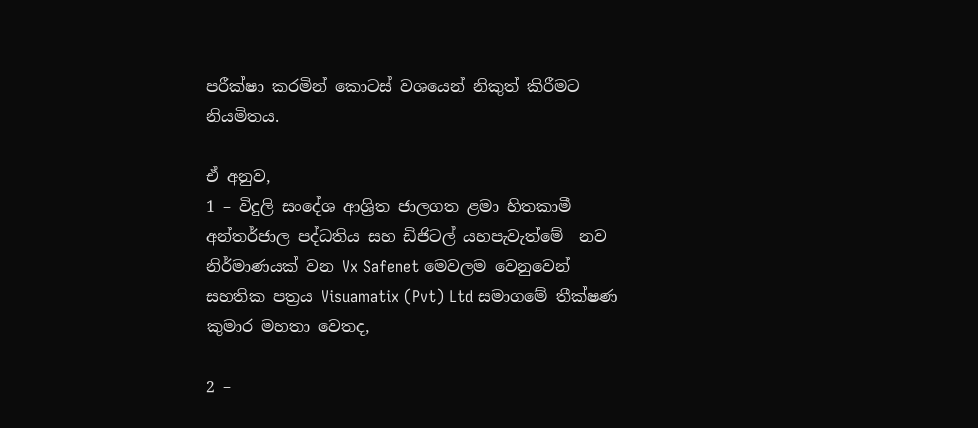පරීක්ෂා කරමින් කොටස් වශයෙන් නිකුත් කිරීමට නියමිතය.

ඒ අනුව,
1 – විදුලි සංදේශ ආශ්‍රිත ජාලගත ළමා හිතකාමී අන්තර්ජාල පද්ධතිය සහ ඩිජිටල් යහපැවැත්මේ  නව නිර්මාණයක් වන Vx Safenet මෙවලම වෙනුවෙන් සහතික පත්‍රය Visuamatix (Pvt) Ltd සමාගමේ තීක්ෂණ කුමාර මහතා වෙතද,

2 –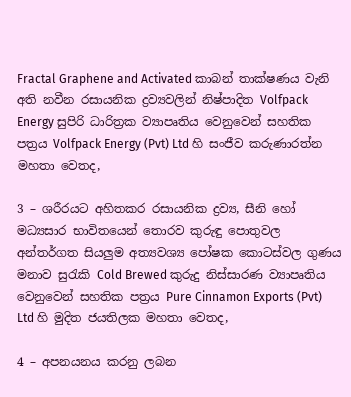Fractal Graphene and Activated කාබන් තාක්ෂණය වැනි අති නවීන රසායනික ද්‍රව්‍යවලින් නිෂ්පාදිත Volfpack Energy සුපිරි ධාරිත්‍රක ව්‍යාපෘතිය වෙනුවෙන් සහතික පත්‍රය Volfpack Energy (Pvt) Ltd හි සංජීව කරුණාරත්න මහතා වෙතද,

3 – ශරීරයට අහිතකර රසායනික ද්‍රව්‍ය, සීනි හෝ මධ්‍යසාර භාවිතයෙන් තොරව කුරුඳු පොතුවල අන්තර්ගත සියලුම අත්‍යවශ්‍ය පෝෂක කොටස්වල ගුණය මනාව සුරැකි Cold Brewed කුරුදු නිස්සාරණ ව්‍යාපෘතිය වෙනුවෙන් සහතික පත්‍රය Pure Cinnamon Exports (Pvt) Ltd හි මුදිත ජයතිලක මහතා වෙතද,

4 – අපනයනය කරනු ලබන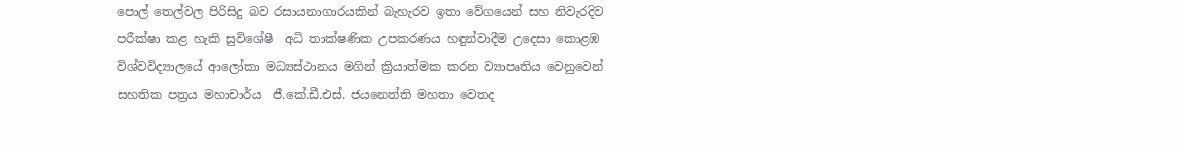පොල් තෙල්වල පිරිසිදු බව රසායනාගාරයකින් බැහැරව ඉතා වේගයෙන් සහ නිවැරදිව පරීක්ෂා කළ හැකි සුවිශේෂී  අධි තාක්ෂණික උපකරණය හඳුන්වාදීම උදෙසා කොළඹ විශ්වවිද්‍යාලයේ ආලෝකා මධ්‍යස්ථානය මගින් ක්‍රියාත්මක කරන ව්‍යාපෘතිය වෙනුවෙන් සහතික පත්‍රය මහාචාර්ය  ජී.කේ.ඩී.එස්. ජයනෙත්ති මහතා වෙතද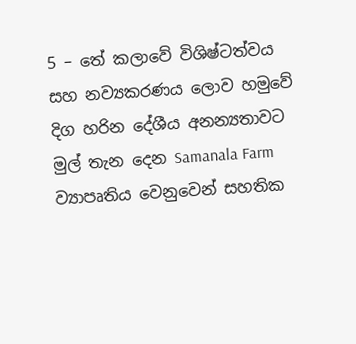5 – තේ කලාවේ විශිෂ්ටත්වය සහ නව්‍යකරණය ලොව හමුවේ දිග හරින දේශීය අනන්‍යතාවට මුල් තැන දෙන Samanala Farm ව්‍යාපෘතිය වෙනුවෙන් සහතික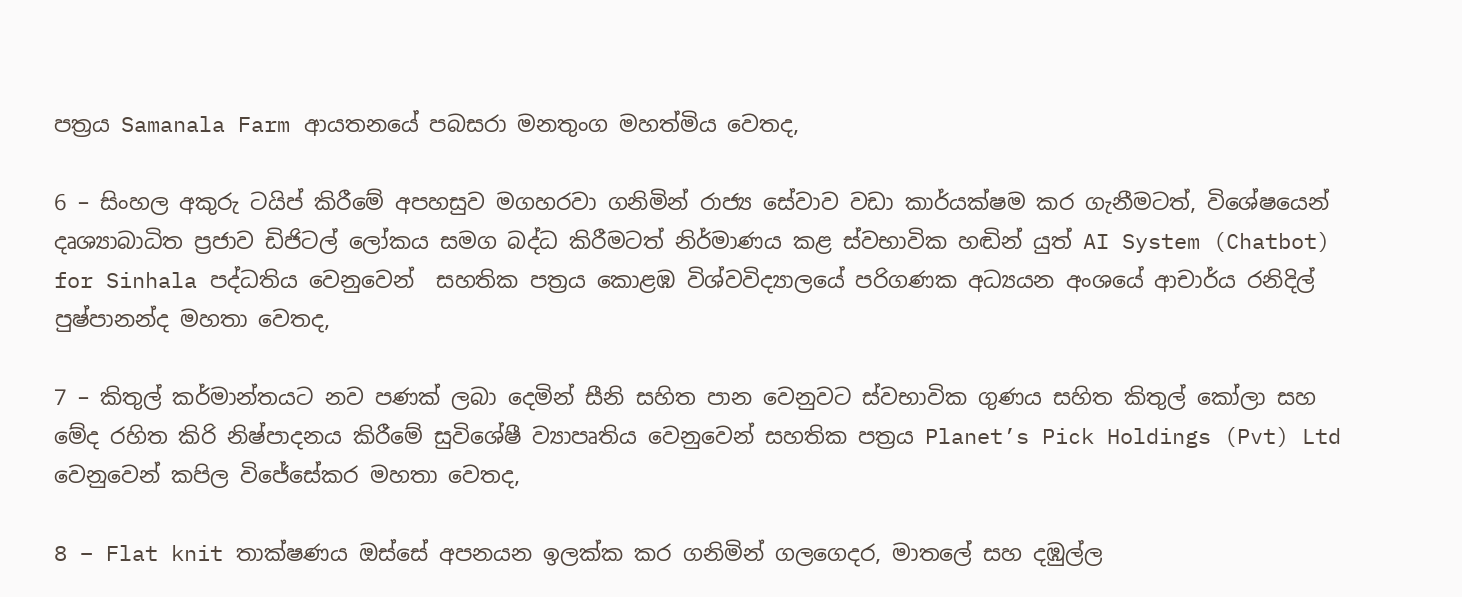පත්‍රය Samanala Farm ආයතනයේ පබසරා මනතුංග මහත්මිය වෙතද,

6 – සිංහල අකුරු ටයිප් කිරීමේ අපහසුව මගහරවා ගනිමින් රාජ්‍ය සේවාව වඩා කාර්යක්ෂම කර ගැනීමටත්, විශේෂයෙන් දෘශ්‍යාබාධිත ප්‍රජාව ඩිජිටල් ලෝකය සමග බද්ධ කිරීමටත් නිර්මාණය කළ ස්වභාවික හඬින් යුත් AI System (Chatbot) for Sinhala පද්ධතිය වෙනුවෙන්  සහතික පත්‍රය කොළඹ විශ්වවිද්‍යාලයේ පරිගණක අධ්‍යයන අංශයේ ආචාර්ය රනිදිල් පුෂ්පානන්ද මහතා වෙතද,

7 – කිතුල් කර්මාන්තයට නව පණක් ලබා දෙමින් සීනි සහිත පාන වෙනුවට ස්වභාවික ගුණය සහිත කිතුල් කෝලා සහ මේද රහිත කිරි නිෂ්පාදනය කිරීමේ සුවිශේෂී ව්‍යාපෘතිය වෙනුවෙන් සහතික පත්‍රය Planet’s Pick Holdings (Pvt) Ltd වෙනුවෙන් කපිල විජේසේකර මහතා වෙතද,

8 – Flat knit තාක්ෂණය ඔස්සේ අපනයන ඉලක්ක කර ගනිමින් ගලගෙදර, මාතලේ සහ දඹුල්ල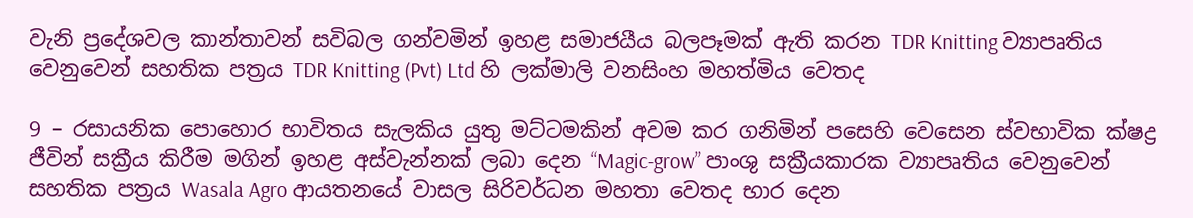වැනි ප්‍රදේශවල කාන්තාවන් සවිබල ගන්වමින් ඉහළ සමාජයීය බලපෑමක් ඇති කරන TDR Knitting ව්‍යාපෘතිය වෙනුවෙන් සහතික පත්‍රය TDR Knitting (Pvt) Ltd හි ලක්මාලි වනසිංහ මහත්මිය වෙතද

9 – රසායනික පොහොර භාවිතය සැලකිය යුතු මට්ටමකින් අවම කර ගනිමින් පසෙහි වෙසෙන ස්වභාවික ක්ෂද්‍ර ජීවින් සක්‍රීය කිරීම මගින් ඉහළ අස්වැන්නක් ලබා දෙන “Magic-grow” පාංශු සක්‍රීයකාරක ව්‍යාපෘතිය වෙනුවෙන් සහතික පත්‍රය Wasala Agro ආයතනයේ වාසල සිරිවර්ධන මහතා වෙතද භාර දෙන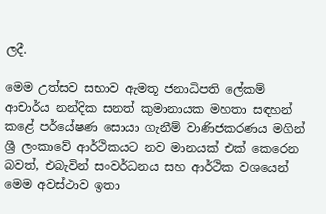ලදී.

මෙම උත්සව සභාව ඇමතූ ජනාධිපති ලේකම්  ආචාර්ය නන්දික සනත් කුමානායක මහතා සඳහන් කළේ පර්යේෂණ සොයා ගැනීම් වාණිජකරණය මගින් ශ්‍රී ලංකාවේ ආර්ථිකයට නව මානයක් එක් කෙරෙන බවත්, එබැවින් සංවර්ධනය සහ ආර්ථික වශයෙන් මෙම අවස්ථාව ඉතා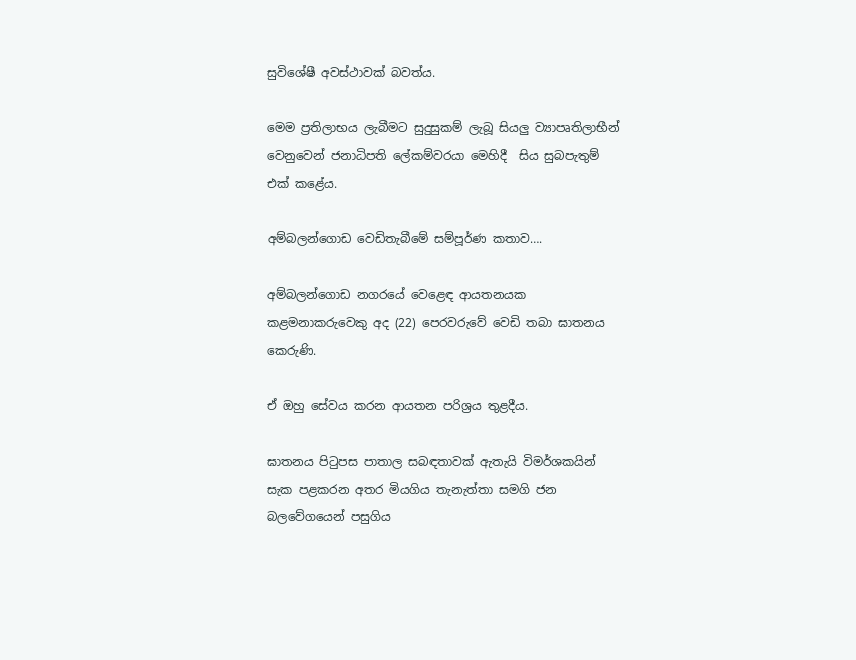සුවිශේෂී අවස්ථාවක් බවත්ය.

මෙම ප්‍රතිලාභය ලැබීමට සුදුසුකම් ලැබූ සියලු ව්‍යාපෘතිලාභීන් වෙනුවෙන් ජනාධිපති ලේකම්වරයා මෙහිදී  සිය සුබපැතුම් එක් කළේය.

අම්බලන්ගොඩ වෙඩිතැබීමේ සම්පූර්ණ කතාව….

අම්බලන්ගොඩ නගරයේ වෙළෙඳ ආයතනයක කළමනාකරුවෙකු අද (22) පෙරවරුවේ වෙඩි තබා ඝාතනය කෙරුණි.

ඒ ඔහු සේවය කරන ආයතන පරිශ්‍රය තුළදීය.

ඝාතනය පිටුපස පාතාල සබඳතාවක් ඇතැයි විමර්ශකයින් සැක පළකරන අතර මියගිය තැනැත්තා සමගි ජන බලවේගයෙන් පසුගිය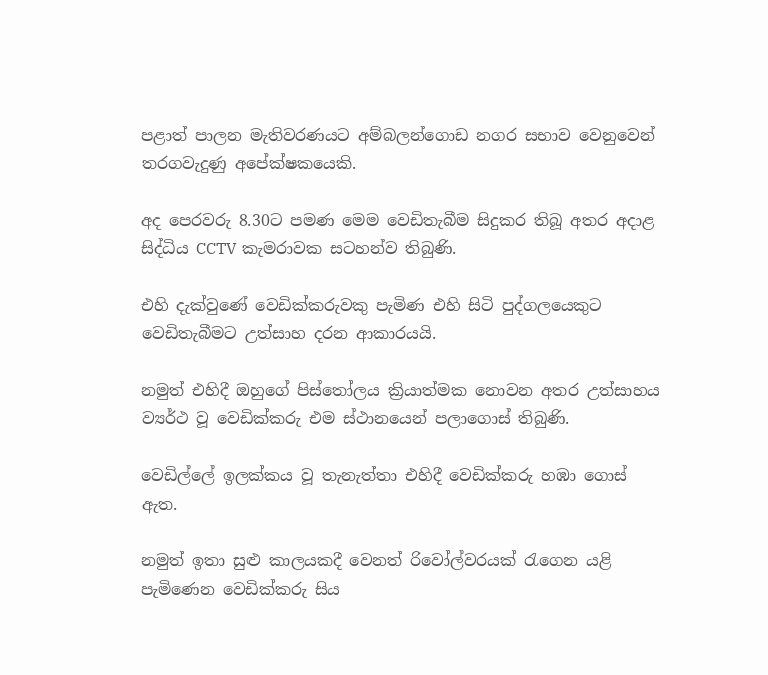පළාත් පාලන මැතිවරණයට අම්බලන්ගොඩ නගර සභාව වෙනුවෙන් තරගවැදුණු අපේක්ෂකයෙකි.

අද පෙරවරු 8.30ට පමණ මෙම වෙඩිතැබීම සිදුකර තිබූ අතර අදාළ සිද්ධිය CCTV කැමරාවක සටහන්ව තිබුණි.

එහි දැක්වුණේ වෙඩික්කරුවකු පැමිණ එහි සිටි පුද්ගලයෙකුට වෙඩිතැබීමට උත්සාහ දරන ආකාරයයි.

නමුත් එහිදී ඔහුගේ පිස්තෝලය ක්‍රියාත්මක නොවන අතර උත්සාහය ව්‍යර්ථ වූ වෙඩික්කරු එම ස්ථානයෙන් පලාගොස් තිබුණි.

වෙඩිල්ලේ ඉලක්කය වූ තැනැත්තා එහිදී වෙඩික්කරු හඹා ගොස් ඇත.

නමුත් ඉතා සුළු කාලයකදී වෙනත් රිවෝල්වරයක් රැගෙන යළි පැමිණෙන වෙඩික්කරු සිය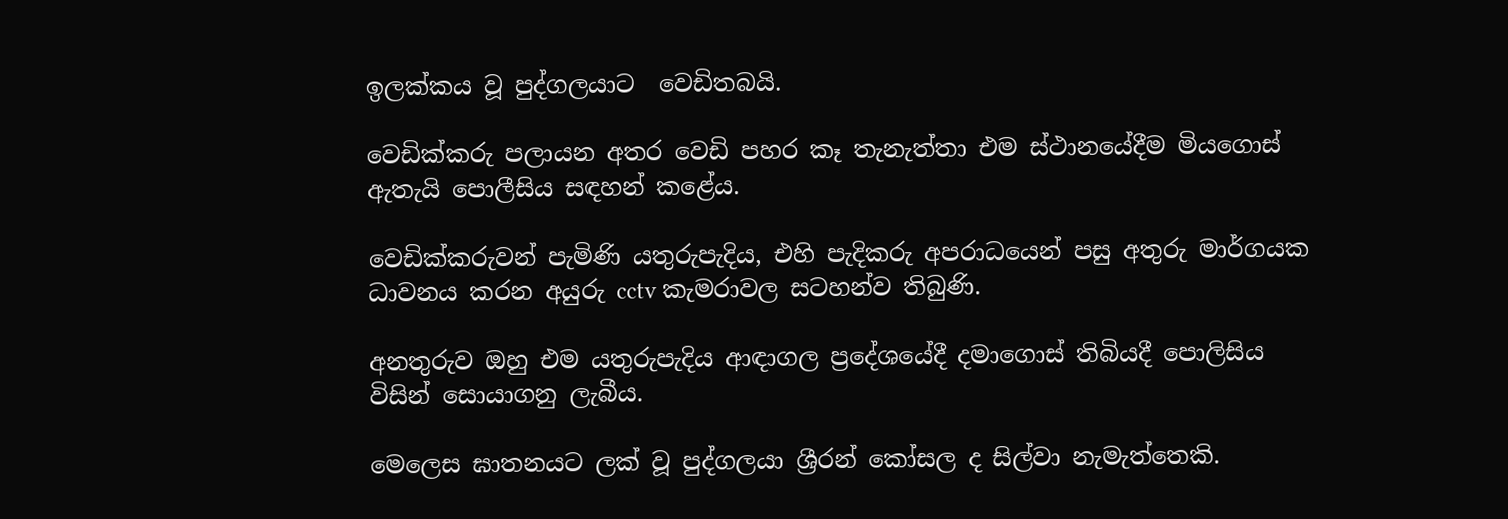ඉලක්කය වූ පුද්ගලයාට  වෙඩිතබයි.

වෙඩික්කරු පලායන අතර වෙඩි පහර කෑ තැනැත්තා එම ස්ථානයේදීම මියගොස් ඇතැයි පොලීසිය සඳහන් කළේය.

වෙඩික්කරුවන් පැමිණි යතුරුපැදිය, එහි පැදිකරු අපරාධයෙන් පසු අතුරු මාර්ගයක ධාවනය කරන අයුරු cctv කැමරාවල සටහන්ව තිබුණි.

අනතුරුව ඔහු එම යතුරුපැදිය ආඳාගල ප්‍රදේශයේදී දමාගොස් තිබියදී පොලිසිය විසින් සොයාගනු ලැබීය.

මෙලෙස ඝාතනයට ලක් වූ පුද්ගලයා ශ්‍රීරන් කෝසල ද සිල්වා නැමැත්තෙකි.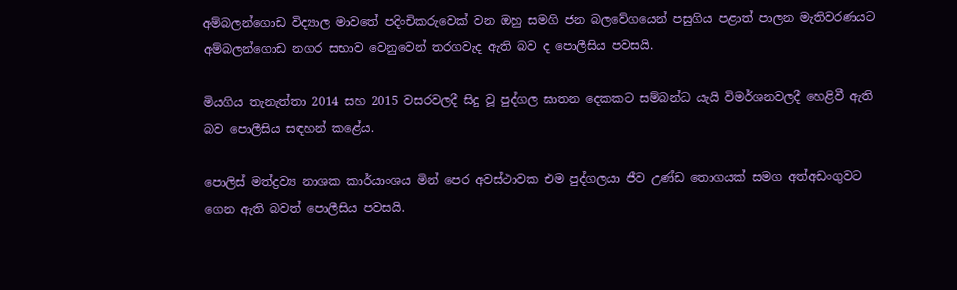අම්බලන්ගොඩ විද්‍යාල මාවතේ පදිංචිකරුවෙක් වන ඔහු සමගි ජන බලවේගයෙන් පසුගිය පළාත් පාලන මැතිවරණයට අම්බලන්ගොඩ නගර සභාව වෙනුවෙන් තරගවැද ඇති බව ද පොලීසිය පවසයි.

මියගිය තැනැත්තා 2014 සහ 2015 වසරවලදී සිදු වූ පුද්ගල ඝාතන දෙකකට සම්බන්ධ යැයි විමර්ශනවලදී හෙළිවී ඇති බව පොලීසිය සඳහන් කළේය.

පොලිස් මත්ද්‍රව්‍ය නාශක කාර්යාංශය මින් පෙර අවස්ථාවක එම පුද්ගලයා ජීව උණ්ඩ තොගයක් සමග අත්අඩංගුවට ගෙන ඇති බවත් පොලීසිය පවසයි.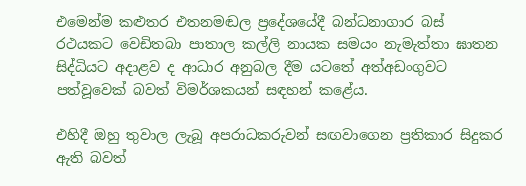එමෙන්ම කළුතර එතනමඬල ප්‍රදේශයේදී බන්ධනාගාර බස් රථයකට වෙඩිතබා පාතාල කල්ලි නායක සමයං නැමැත්තා ඝාතන සිද්ධියට අදාළව ද ආධාර අනුබල දීම යටතේ අත්අඩංගුවට පත්වූවෙක් බවත් විමර්ශකයන් සඳහන් කළේය.

එහිදී ඔහු තුවාල ලැබූ අපරාධකරුවන් සඟවාගෙන ප්‍රතිකාර සිදුකර ඇති බවත්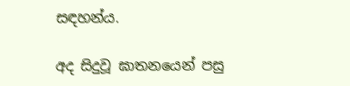සඳහන්ය.

අද සිදුවූ ඝාතනයෙන් පසු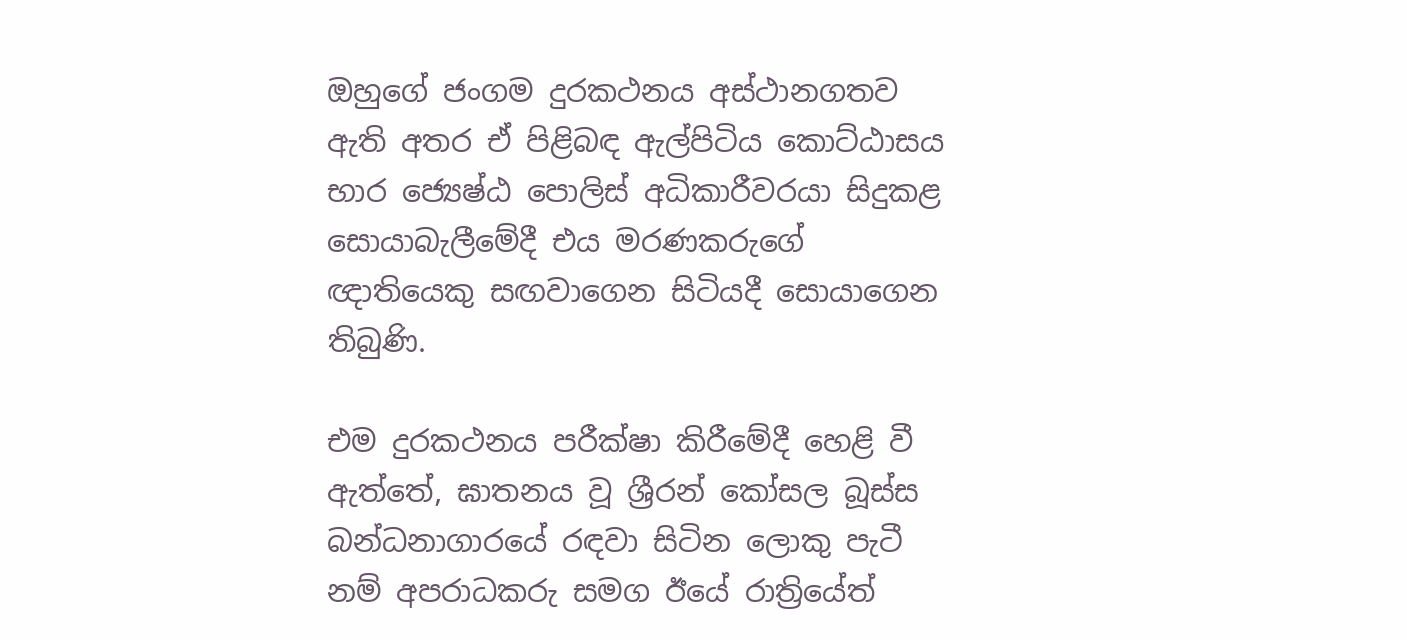ඔහුගේ ජංගම දුරකථනය අස්ථානගතව ඇති අතර ඒ පිළිබඳ ඇල්පිටිය කොට්ඨාසය භාර ජ්‍යෙෂ්ඨ පොලිස් අධිකාරීවරයා සිදුකළ සොයාබැලීමේදී එය මරණකරුගේ ඥාතියෙකු සඟවාගෙන සිටියදී සොයාගෙන තිබුණි.

එම දුරකථනය පරීක්ෂා කිරීමේදී හෙළි වී ඇත්තේ, ඝාතනය වූ ශ්‍රීරන් කෝසල බූස්ස බන්ධනාගාරයේ රඳවා සිටින ලොකු පැටී නම් අපරාධකරු සමග ඊයේ රාත්‍රියේත්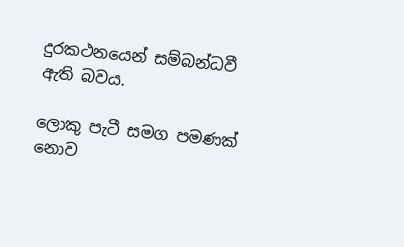දුරකථනයෙන් සම්බන්ධවී ඇති බවය.

ලොකු පැටී සමග පමණක් නොව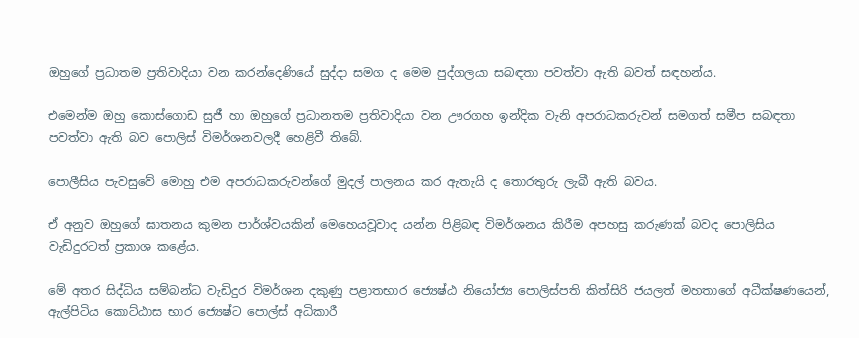ඔහුගේ ප්‍රධාතම ප්‍රතිවාදියා වන කරන්දෙණියේ සුද්දා සමග ද මෙම පුද්ගලයා සබඳතා පවත්වා ඇති බවත් සඳහන්ය.

එමෙන්ම ඔහු කොස්ගොඩ සුජී හා ඔහුගේ ප්‍රධානතම ප්‍රතිවාදියා වන ඌරගහ ඉන්දික වැනි අපරාධකරුවන් සමගත් සමීප සබඳතා පවත්වා ඇති බව පොලිස් විමර්ශනවලදී හෙළිවී තිබේ.

පොලීසිය පැවසුවේ මොහු එම අපරාධකරුවන්ගේ මුදල් පාලනය කර ඇතැයි ද තොරතුරු ලැබී ඇති බවය.

ඒ අනුව ඔහුගේ ඝාතනය කුමන පාර්ශ්වයකින් මෙහෙයවූවාද යන්න පිළිබඳ විමර්ශනය කිරීම අපහසු කරුණක් බවද පොලිසිය වැඩිදුරටත් ප්‍රකාශ කළේය.

මේ අතර සිද්ධිය සම්බන්ධ වැඩිදුර විමර්ශන දකුණු පළාතභාර ජ්‍යෙෂ්ඨ නියෝජ්‍ය පොලිස්පති කිත්සිරි ජයලත් මහතාගේ අධීක්ෂණයෙන්, ඇල්පිටිය කොට්ඨාස භාර ජ්‍යෙෂ්ට පොල්ස් අධිකාරී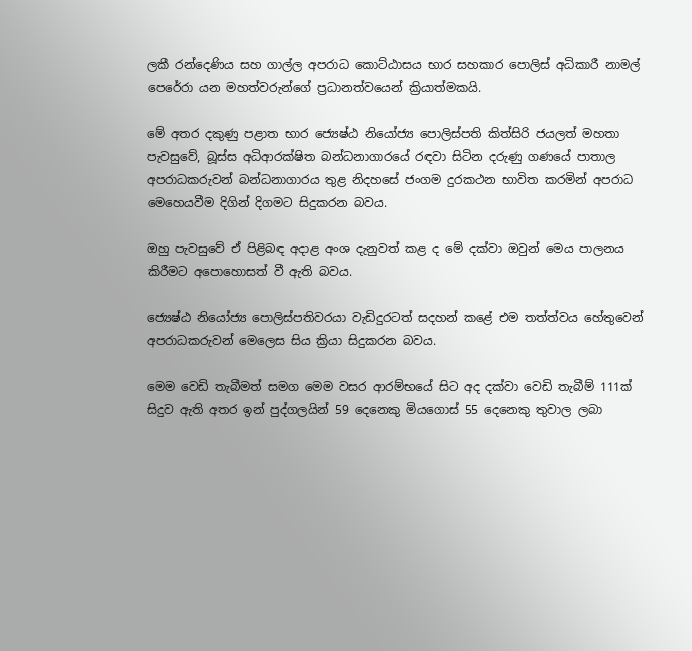ලකී රන්දෙණිය සහ ගාල්ල අපරාධ කොට්ඨාසය භාර සහකාර පොලිස් අධිකාරී නාමල් පෙරේරා යන මහත්වරුන්ගේ ප්‍රධානත්වයෙන් ක්‍රියාත්මකයි.

මේ අතර දකුණු පළාත භාර ජ්‍යෙෂ්ඨ නියෝජ්‍ය පොලිස්පති කිත්සිරි ජයලත් මහතා පැවසුවේ, බූස්ස අධිආරක්ෂිත බන්ධනාගාරයේ රඳවා සිටින දරුණු ගණයේ පාතාල අපරාධකරුවන් බන්ධනාගාරය තුළ නිදහසේ ජංගම දුරකථන භාවිත කරමින් අපරාධ මෙහෙයවීම දිගින් දිගමට සිදුකරන බවය.

ඔහු පැවසුවේ ඒ පිළිබඳ අදාළ අංශ දැනුවත් කළ ද මේ දක්වා ඔවුන් මෙය පාලනය කිරීමට අපොහොසත් වී ඇති බවය.

ජ්‍යෙෂ්ඨ නියෝජ්‍ය පොලිස්පතිවරයා වැඩිදුරටත් සදහන් කළේ එම තත්ත්වය හේතුවෙන් අපරාධකරුවන් මෙලෙස සිය ක්‍රියා සිදුකරන බවය.

මෙම වෙඩි තැබීමත් සමග මෙම වසර ආරම්භයේ සිට අද දක්වා වෙඩි තැබීම් 111ක් සිදුව ඇති අතර ඉන් පුද්ගලයින් 59 දෙනෙකු මියගොස් 55 දෙනෙකු තුවාල ලබා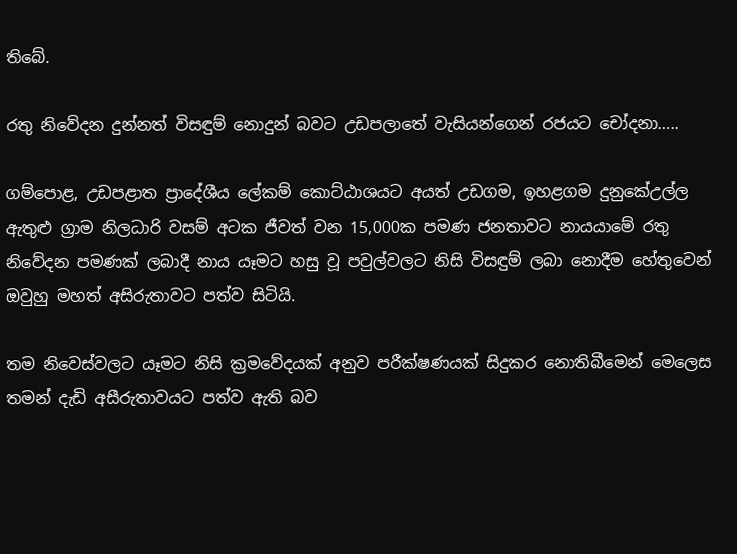තිබේ.

රතු නිවේදන දුන්නත් විසඳුම් නොදුන් බවට උඩපලාතේ වැසියන්ගෙන් රජයට චෝදනා…..

ගම්පොළ, උඩපළාත ප්‍රාදේශීය ලේකම් කොට්ඨාශයට අයත් උඩගම, ඉහළගම දුනුකේඋල්ල ඇතුළු ග්‍රාම නිලධාරි වසම් අටක ජීවත් වන 15,000ක පමණ ජනතාවට නායයාමේ රතු නිවේදන පමණක් ලබාදී නාය යෑමට හසු වූ පවුල්වලට නිසි විසඳුම් ලබා නොදීම හේතුවෙන් ඔවුහු මහත් අසිරුතාවට පත්ව සිටියි.

තම නිවෙස්වලට යෑමට නිසි ක්‍රමවේදයක් අනුව පරීක්ෂණයක් සිදුකර නොතිබීමෙන් මෙලෙස තමන් දැඩි අසීරුතාවයට පත්ව ඇති බව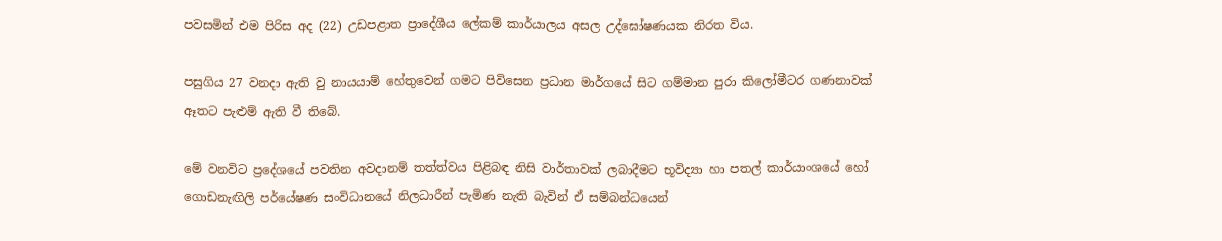පවසමින් එම පිරිස අද (22) උඩපළාත ප්‍රාදේශීය ලේකම් කාර්යාලය අසල උද්ඝෝෂණයක නිරත විය.

පසුගිය 27 වනදා ඇති වු නායයාම් හේතුවෙන් ගමට පිවිසෙන ප්‍රධාන මාර්ගයේ සිට ගම්මාන පුරා කිලෝමීටර ගණනාවක් ඈතට පැළුම් ඇති වී තිබේ.

මේ වනවිට ප්‍රදේශයේ පවතින අවදානම් තත්ත්වය පිළිබඳ නිසි වාර්තාවක් ලබාදීමට භූවිද්‍යා හා පතල් කාර්යාංශයේ හෝ ගොඩනැඟිලි පර්යේෂණ සංවිධානයේ නිලධාරීන් පැමිණ නැති බැවින් ඒ සම්බන්ධයෙන්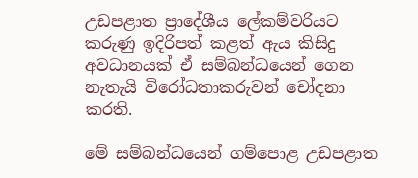උඩපළාත ප්‍රාදේශීය ලේකම්වරියට කරුණු ඉදිරිපත් කළත් ඇය කිසිදු අවධානයක් ඒ සම්බන්ධයෙන් ගෙන නැතැයි විරෝධතාකරුවන් චෝදනා කරති.

මේ සම්බන්ධයෙන් ගම්පොළ උඩපළාත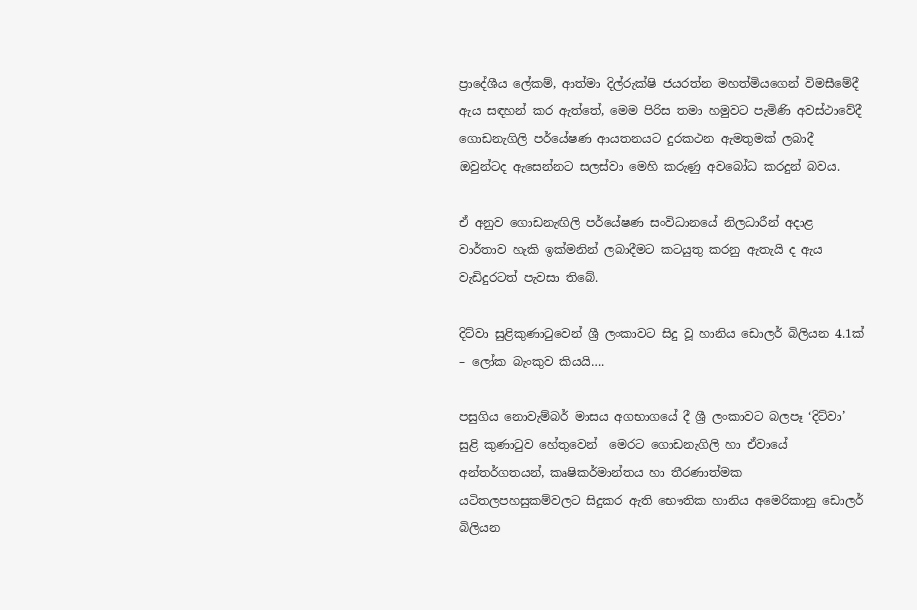ප්‍රාදේශීය ලේකම්, ආත්මා දිල්රුක්ෂි ජයරත්න මහත්මියගෙන් විමසීමේදී ඇය සඳහන් කර ඇත්තේ, මෙම පිරිස තමා හමුවට පැමිණි අවස්ථාවේදී ගොඩනැගිලි පර්යේෂණ ආයතනයට දුරකථන ඇමතුමක් ලබාදී ඔවුන්ටද ඇසෙන්නට සලස්වා මෙහි කරුණු අවබෝධ කරදුන් බවය.

ඒ අනුව ගොඩනැඟිලි පර්යේෂණ සංවිධානයේ නිලධාරීන් අදාළ වාර්තාව හැකි ඉක්මනින් ලබාදීමට කටයුතු කරනු ඇතැයි ද ඇය වැඩිදුරටත් පැවසා තිබේ.

දිට්වා සුළිකුණාටුවෙන් ශ්‍රී ලංකාවට සිදු වූ හානිය ඩොලර් බිලියන 4.1ක් – ලෝක බැංකුව කියයි….

පසුගිය නොවැම්බර් මාසය අගභාගයේ දී ශ්‍රී ලංකාවට බලපෑ ‘දිට්වා’ සුළි කුණාටුව හේතුවෙන්  මෙරට ගොඩනැගිලි හා ඒවායේ  අන්තර්ගතයන්, කෘෂිකර්මාන්තය හා තීරණාත්මක යටිතලපහසුකම්වලට සිදුකර ඇති භෞතික හානිය අමෙරිකානු ඩොලර් බිලියන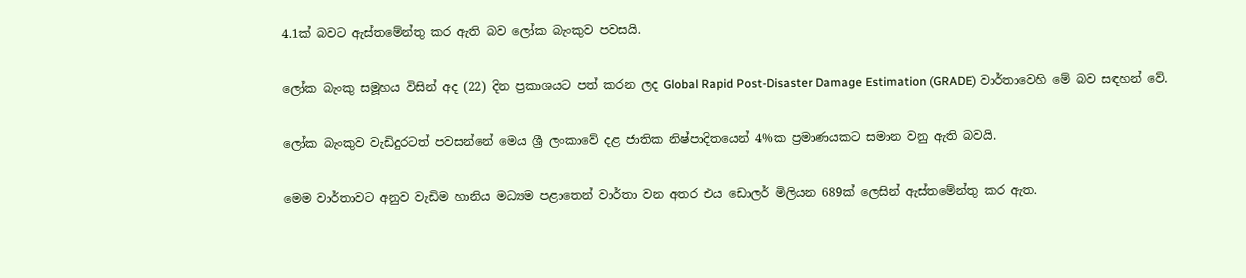4.1ක් බවට ඇස්තමේන්තු කර ඇති බව ලෝක බැංකුව පවසයි.

ලෝක බැංකු සමූහය විසින් අද (22) දින ප්‍රකාශයට පත් කරන ලද Global Rapid Post-Disaster Damage Estimation (GRADE) වාර්තාවෙහි මේ බව සඳහන් වේ.

ලෝක බැංකුව වැඩිදුරටත් පවසන්නේ මෙය ශ්‍රී ලංකාවේ දළ ජාතික නිෂ්පාදිතයෙන් 4%ක ප්‍රමාණයකට සමාන වනු ඇති බවයි.

මෙම වාර්තාවට අනුව වැඩිම හානිය මධ්‍යම පළාතෙන් වාර්තා වන අතර එය ඩොලර් මිලියන 689ක් ලෙසින් ඇස්තමේන්තු කර ඇත.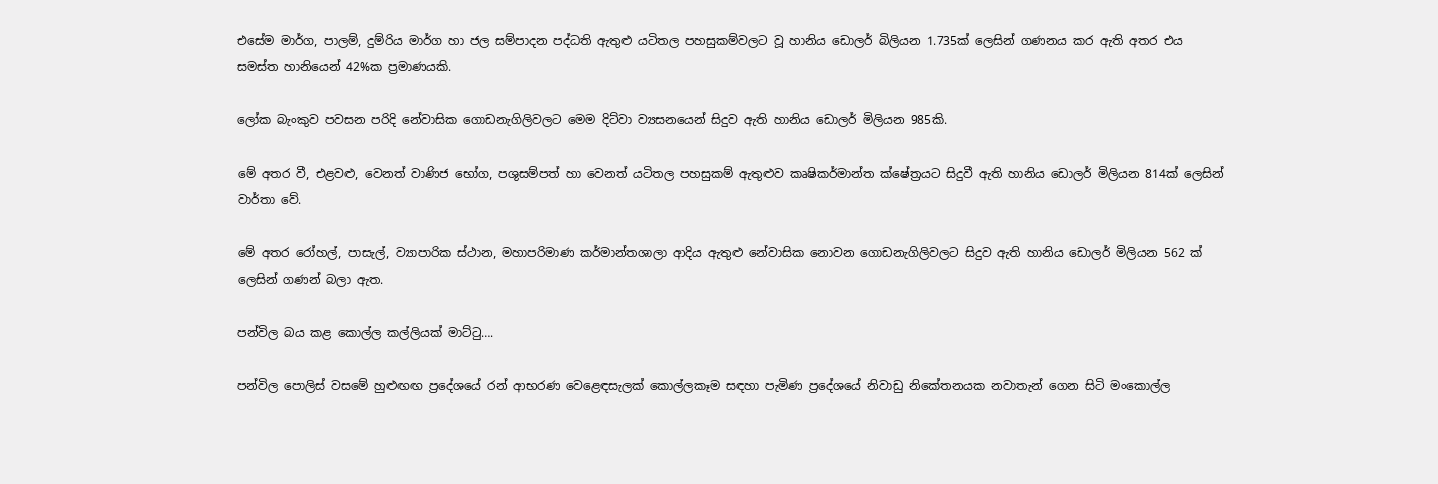එසේම මාර්ග, පාලම්, දුම්රිය මාර්ග හා ජල සම්පාදන පද්ධති ඇතුළු යටිතල පහසුකම්වලට වූ හානිය ඩොලර් බිලියන 1.735ක් ලෙසින් ගණනය කර ඇති අතර එය සමස්ත හානියෙන් 42%ක ප්‍රමාණයකි.

ලෝක බැංකුව පවසන පරිදි නේවාසික ගොඩනැගිලිවලට මෙම දිට්වා ව්‍යසනයෙන් සිදුව ඇති හානිය ඩොලර් මිලියන 985කි.

මේ අතර වී, එළවළු, වෙනත් වාණිජ භෝග, පශුසම්පත් හා වෙනත් යටිතල පහසුකම් ඇතුළුව කෘෂිකර්මාන්ත ක්ෂේත්‍රයට සිදුවී ඇති හානිය ඩොලර් මිලියන 814ක් ලෙසින් වාර්තා වේ.

මේ අතර රෝහල්, පාසැල්, ව්‍යාපාරික ස්ථාන, මහාපරිමාණ කර්මාන්තශාලා ආදිය ඇතුළු නේවාසික නොවන ගොඩනැගිලිවලට සිදුව ඇති හානිය ඩොලර් මිලියන 562 ක් ලෙසින් ගණන් බලා ඇත.

පන්විල බය කළ කොල්ල කල්ලියක් මාට්ටු….

පන්විල පොලිස් වසමේ හුළුඟඟ ප්‍රදේශයේ රන් ආභරණ වෙළෙඳසැලක් කොල්ලකෑම සඳහා පැමිණ ප්‍රදේශයේ නිවාඩු නිකේතනයක නවාතැන් ගෙන සිටි මංකොල්ල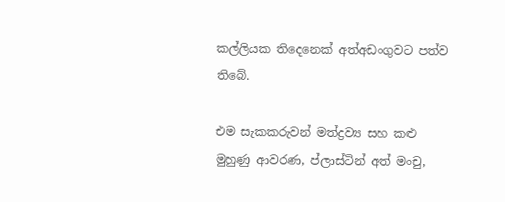කල්ලියක තිදෙනෙක් අත්අඩංගුවට පත්ව තිබේ.

එම සැකකරුවන් මත්ද්‍රව්‍ය සහ කළු මුහුණු ආවරණ, ප්ලාස්ටින් අත් මංචු,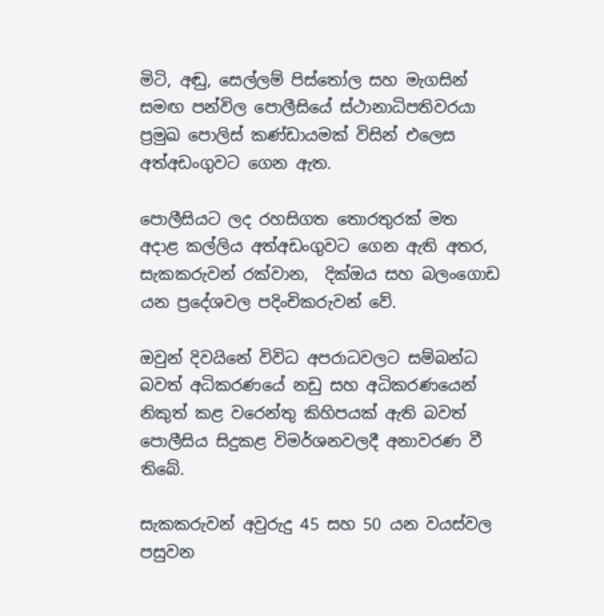මිටි, අඬු, සෙල්ලම් පිස්තෝල සහ මැගසින් සමඟ පන්විල පොලීසියේ ස්ථානාධිපතිවරයා ප්‍රමුඛ පොලිස් කණ්ඩායමක් විසින් එලෙස අත්අඩංගුවට ගෙන ඇත.

පොලීසියට ලද රහසිගත තොරතුරක් මත අදාළ කල්ලිය අත්අඩංගුවට ගෙන ඇති අතර, සැකකරුවන් රක්වාන,  දික්ඔය සහ බලංගොඩ යන ප්‍රදේශවල පදිංචිකරුවන් වේ.

ඔවුන් දිවයිනේ විවිධ අපරාධවලට සම්බන්ධ බවත් අධිකරණයේ නඩු සහ අධිකරණයෙන් නිකුත් කළ වරෙන්තු කිහිපයක් ඇති බවත් පොලීසිය සිදුකළ විමර්ශනවලදී අනාවරණ වී තිබේ.

සැකකරුවන් අවුරුදු 45 සහ 50 යන වයස්වල පසුවන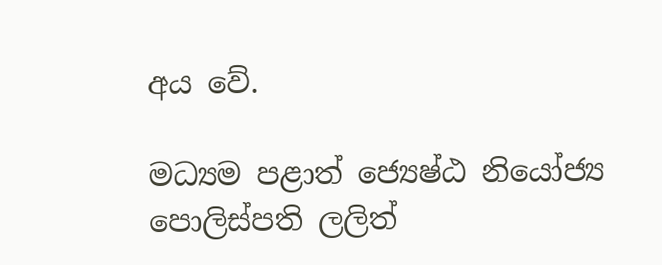අය වේ.

මධ්‍යම පළාත් ජ්‍යෙෂ්ඨ නියෝජ්‍ය පොලිස්පති ලලිත්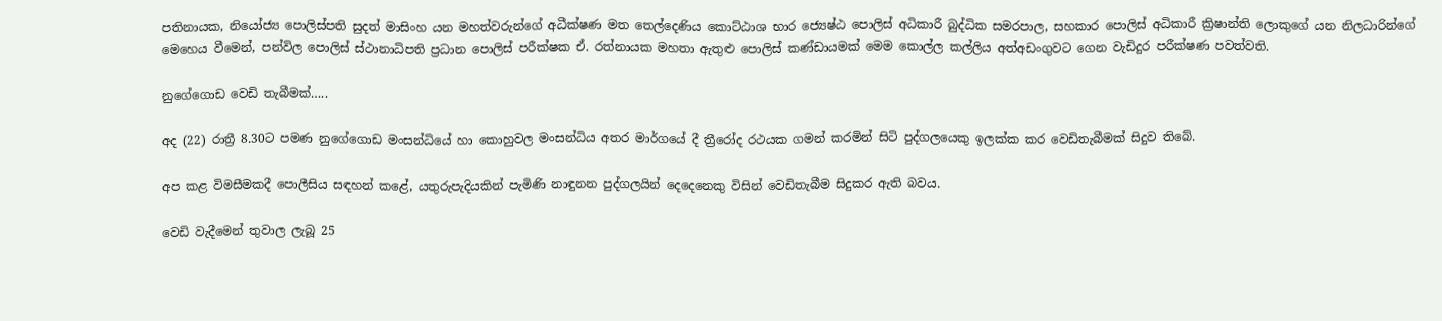පතිනායක, නියෝජ්‍ය පොලිස්පති සුදත් මාසිංහ යන මහත්වරුන්ගේ අධීක්ෂණ මත තෙල්දෙණිය කොට්ඨාශ භාර ජ්‍යෙෂ්ඨ පොලිස් අධිකාරී බුද්ධික සමරපාල, සහකාර පොලිස් අධිකාරී ක්‍රිෂාන්ති ලොකුගේ යන නිලධාරින්ගේ මෙහෙය වීමෙන්, පන්විල පොලිස් ස්ථානාධිපති ප්‍රධාන පොලිස් පරීක්ෂක ඒ. රත්නායක මහතා ඇතුළු පොලිස් කණ්ඩායමක් මෙම කොල්ල කල්ලිය අත්අඩංගුවට ගෙන වැඩිදුර පරීක්ෂණ පවත්වති.

නුගේගොඩ වෙඩි තැබීමක්…..

අද (22) රාත්‍රී 8.30ට පමණ නුගේගොඩ මංසන්ධියේ හා කොහුවල මංසන්ධිය අතර මාර්ගයේ දී ත්‍රීරෝද රථයක ගමන් කරමින් සිටි පුද්ගලයෙකු ඉලක්ක කර වෙඩිතැබීමක් සිදුව තිබේ.

අප කළ විමසීමකදී පොලීසිය සඳහන් කළේ, යතුරුපැදියකින් පැමිණි නාඳුනන පුද්ගලයින් දෙදෙනෙකු විසින් වෙඩිතැබීම සිදුකර ඇති බවය.

වෙඩි වැදීමෙන් තුවාල ලැබූ 25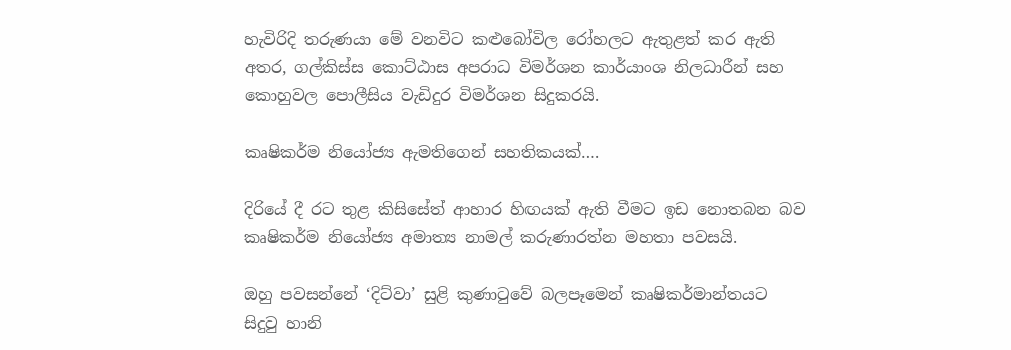හැවිරිදි තරුණයා මේ වනවිට කළුබෝවිල රෝහලට ඇතුළත් කර ඇති අතර, ගල්කිස්ස කොට්ඨාස අපරාධ විමර්ශන කාර්යාංශ නිලධාරීන් සහ කොහුවල පොලීසිය වැඩිදුර විමර්ශන සිදුකරයි.

කෘෂිකර්ම නියෝජ්‍ය ඇමතිගෙන් සහතිකයක්….

දිරියේ දී රට තුළ කිසිසේත් ආහාර හිඟයක් ඇති වීමට ඉඩ නොතබන බව කෘෂිකර්ම නියෝජ්‍ය අමාත්‍ය නාමල් කරුණාරත්න මහතා පවසයි.

ඔහු පවසන්නේ ‘දිට්වා’ සුළි කුණාටුවේ බලපෑමෙන් කෘෂිකර්මාන්තයට සිදුවු හානි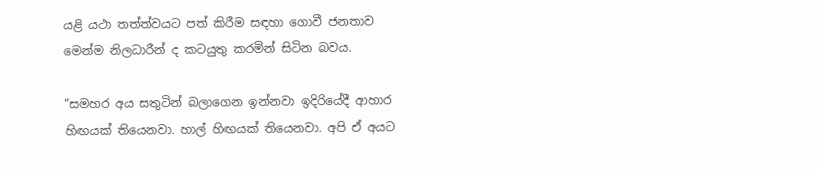යළි යථා තත්ත්වයට පත් කිරීම සඳහා ගොවී ජනතාව මෙන්ම නිලධාරීන් ද කටයුතු කරමින් සිටින බවය.

“සමහර අය සතුටින් බලාගෙන ඉන්නවා ඉදිරියේදී ආහාර හිඟයක් තියෙනවා. හාල් හිඟයක් තියෙනවා. අපි ඒ අයට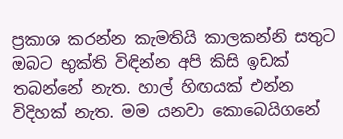ප්‍රකාශ කරන්න කැමතියි කාලකන්නි සතුට ඔබට භුක්ති විඳින්න අපි කිසි ඉඩක් තබන්නේ නැත. හාල් හිඟයක් එන්න විදිහක් නැත. මම යනවා කොබෙයිගනේ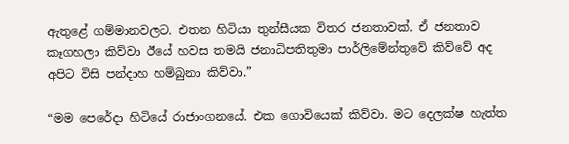ඇතුළේ ගම්මානවලට. එතන හිටියා තුන්සීයක විතර ජනතාවක්. ඒ ජනතාව කෑගහලා කිව්වා ඊයේ හවස තමයි ජනාධිපතිතුමා පාර්ලිමේන්තුවේ කිව්වේ අද අපිට විසි පන්දාහ හම්බුනා කිව්වා.”

“මම පෙරේදා හිටියේ රාජාංගනයේ. එක ගොවියෙක් කිව්වා. මට දෙලක්ෂ හැත්ත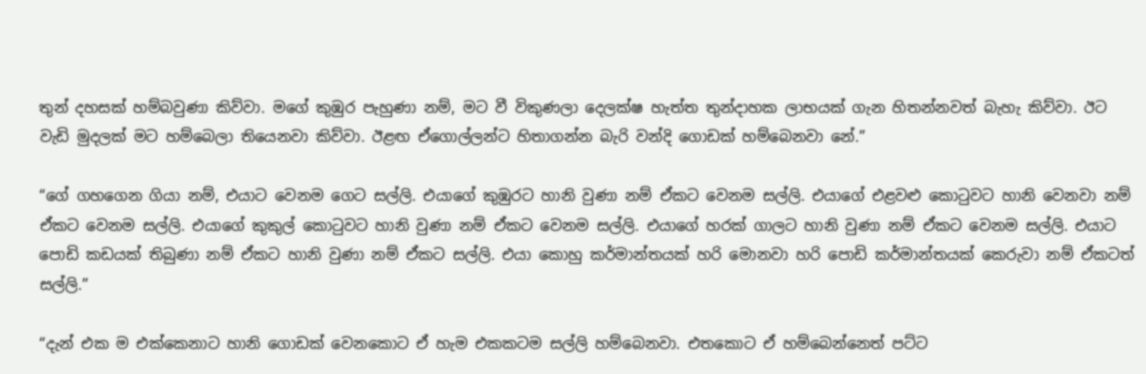තුන් දහසක් හම්බවුණා කිව්වා. මගේ කුඹුර පැහුණා නම්, මට වී විකුණලා දෙලක්ෂ හැත්ත තුන්දාහක ලාභයක් ගැන හිතන්නවත් බැහැ කිව්වා. ඊට වැඩි මුදලක් මට හම්බෙලා තියෙනවා කිව්වා. ඊළඟ ඒගොල්ලන්ට හිතාගන්න බැරි වන්දි ගොඩක් හම්බෙනවා නේ.”

“ගේ ගහගෙන ගියා නම්, එයාට වෙනම ගෙට සල්ලි. එයාගේ කුඹුරට හානි වුණා නම් ඒකට වෙනම සල්ලි. එයාගේ එළවළු කොටුවට හානි වෙනවා නම් ඒකට වෙනම සල්ලි. එයාගේ කුකුල් කොටුවට හානි වුණා නම් ඒකට වෙනම සල්ලි. එයාගේ හරක් ගාලට හානි වුණා නම් ඒකට වෙනම සල්ලි. එයාට පොඩි කඩයක් තිබුණා නම් ඒකට හානි වුණා නම් ඒකට සල්ලි. එයා කොහු කර්මාන්තයක් හරි මොනවා හරි පොඩි කර්මාන්තයක් කෙරුවා නම් ඒකටත් සල්ලි.”

“දැන් එක ම එක්කෙනාට හානි ගොඩක් වෙනකොට ඒ හැම එකකටම සල්ලි හම්බෙනවා. එතකොට ඒ හම්බෙන්නෙත් පට්ට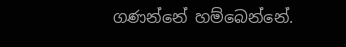ගණන්නේ හම්බෙන්නේ.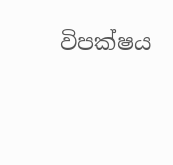විපක්ෂය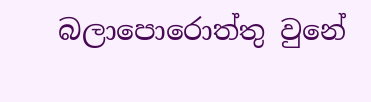බලාපොරොත්තු වුනේ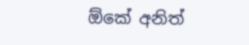ඕකේ අනිත්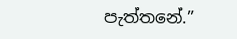පැත්තනේ.”